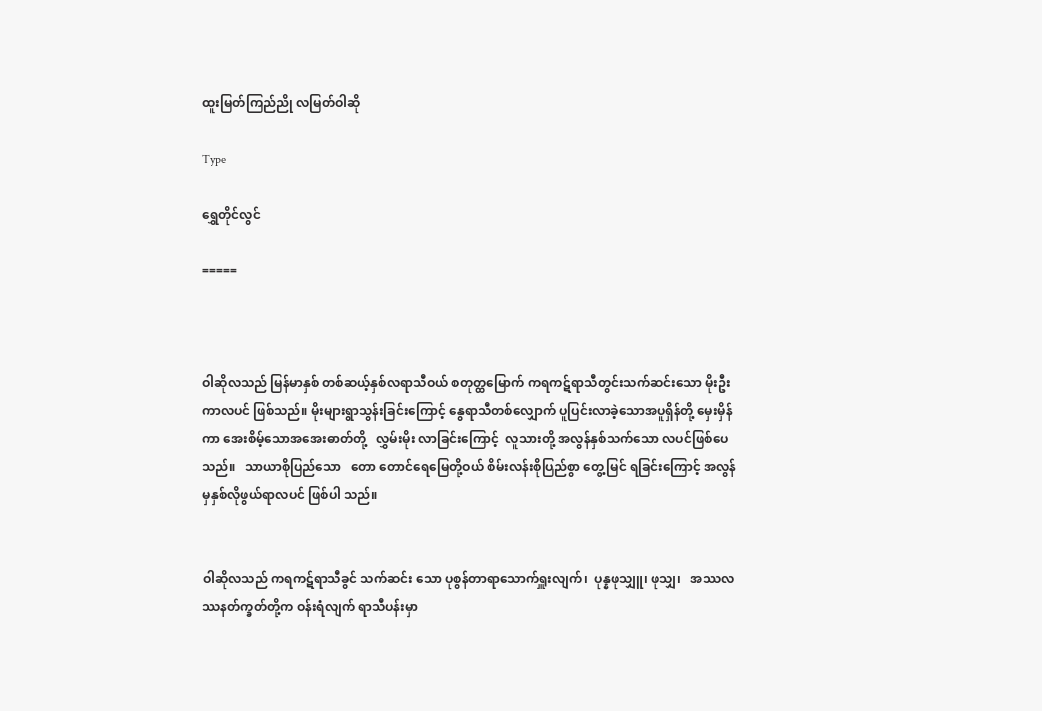ထူးမြတ်ကြည်ညို လမြတ်ဝါဆို

Type

ရွှေတိုင်လွင်

=====



ဝါဆိုလသည် မြန်မာနှစ် တစ်ဆယ့်နှစ်လရာသီဝယ် စတုတ္ထမြောက် ကရကဋ်ရာသီတွင်းသက်ဆင်းသော မိုးဦးကာလပင် ဖြစ်သည်။ မိုးများရွာသွန်းခြင်းကြောင့် နွေရာသီတစ်လျှောက် ပူပြင်းလာခဲ့သောအပူရှိန်တို့ မှေးမှိန်ကာ အေးစိမ့်သောအအေးဓာတ်တို့   လွှမ်းမိုး လာခြင်းကြောင့်  လူသားတို့ အလွန်နှစ်သက်သော လပင်ဖြစ်ပေသည်။   သာယာစိုပြည်သော   တော တောင်ရေမြေတို့ဝယ် စိမ်းလန်းစိုပြည်စွာ တွေ့မြင် ရခြင်းကြောင့် အလွန်မှနှစ်လိုဖွယ်ရာလပင် ဖြစ်ပါ သည်။


ဝါဆိုလသည် ကရကဋ်ရာသီခွင် သက်ဆင်း သော ပုစွန်တာရာသောက်ရှူးလျက်၊  ပုန္နဖုသျှူ၊ ဖုသျှ၊   အဿလဿနတ်က္ခတ်တို့က ဝန်းရံလျက် ရာသီပန်းမှာ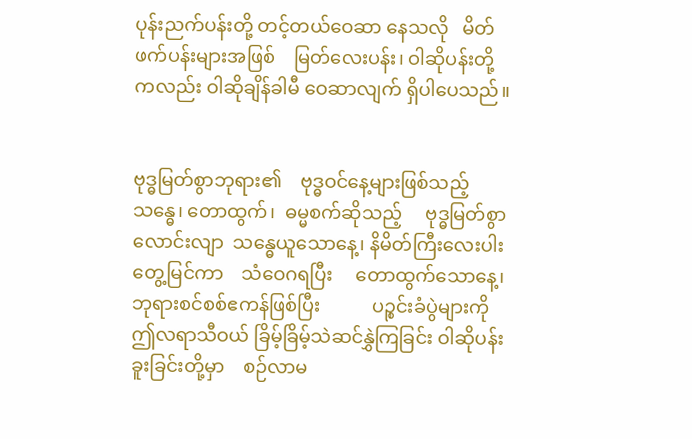ပုန်းညက်ပန်းတို့ တင့်တယ်ဝေဆာ နေသလို   မိတ်ဖက်ပန်းများအဖြစ်    မြတ်လေးပန်း၊ ဝါဆိုပန်းတို့ကလည်း ဝါဆိုချိန်ခါမီ ဝေဆာလျက် ရှိပါပေသည်။


ဗုဒ္ဓမြတ်စွာဘုရား၏    ဗုဒ္ဓဝင်နေ့များဖြစ်သည့်   သန္ဓေ၊ တောထွက်၊  ဓမ္မစက်ဆိုသည့်     ဗုဒ္ဓမြတ်စွာ လောင်းလျာ  သန္ဓေယူသောနေ့၊ နိမိတ်ကြီးလေးပါး တွေ့မြင်ကာ    သံဝေဂရပြီး     တောထွက်သောနေ့၊ ဘုရားစင်စစ်ဧကန်ဖြစ်ပြီး           ပဉ္စင်းခံပွဲများကို    ဤလရာသီဝယ် ခြိမ့်ခြိမ့်သဲဆင်နွှဲကြခြင်း ဝါဆိုပန်း ခူးခြင်းတို့မှာ    စဉ်လာမ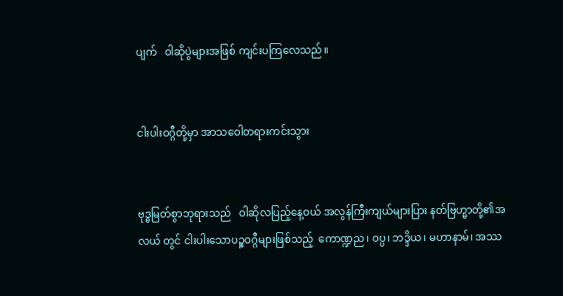ပျက်   ဝါဆိုပွဲများအဖြစ် ကျင်းပကြလေသည်။


ငါးပါးဝဂ္ဂီတို့မှာ အာသဝေါတရားကင်းသွား


ဗုဒ္ဓမြတ်စွာဘုရားသည်   ဝါဆိုလပြည့်နေ့ဝယ် အလွန်ကြီးကျယ်များပြား နတ်ဗြဟ္မာတို့၏အလယ် တွင် ငါးပါးသောပဉ္စဝဂ္ဂီများဖြစ်သည့်  ကောဏ္ဍည၊ ဝပ္ပ၊ ဘဒ္ဒိယ၊ မဟာနာမ်၊ အဿ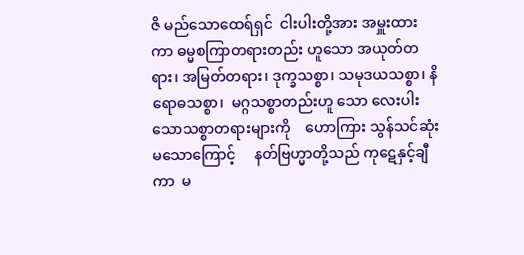ဇိ မည်သောထေရ်ရှင်  ငါးပါးတို့အား အမှူးထားကာ ဓမ္မစကြာတရားတည်း ဟူသော အယုတ်တရား၊ အမြတ်တရား၊ ဒုက္ခသစ္စာ၊ သမုဒယသစ္စာ၊ နိရောဓသစ္စာ၊  မဂ္ဂသစ္စာတည်းဟူ သော လေးပါးသောသစ္စာတရားများကို    ဟောကြား သွန်သင်ဆုံးမသောကြောင့်     နတ်ဗြဟ္မာတို့သည် ကုဋေနှင့်ချီကာ  မ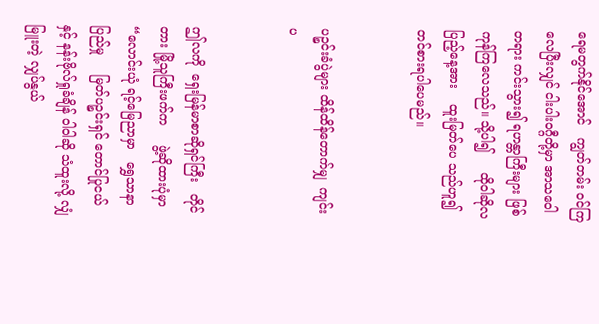ရေမတွက်နိုင်အောင်   ကျွတ်တမ်း ဝင်ကြလေပြီးလျှင် ငါးပါးဝဂ္ဂီတို့မှာ အာသဝေါတရား ကင်းသွား၍ ရဟန္တာကြီးများ ဖြစ်ကုန်ကြလေသည်။ သို့ပါ၍     ထိုဝါဆိုလပြည့်နေ့အား    ထူးမြတ်ပေ သည်ဟူ၍ တင်စားရပါပေမည်။


ပဉ္စင်းခံပွဲများ ထိန်ထိန်တောက်မျှ  ကျင်းပ


ဤလကို  ရှေးမြန်မာစာဆိုရှင်ကြီး   တိုင်တား မြို့သူကြီးဖက်က     ဖွဲ့ဆိုထားပုံမှာ    “လောင်းယုံ ရင့်မြေညာမှာ   ရွှေသာနာပြည်မှု     မြတ်ပဉ္စင်းရှင် တောင်ပြုငယ်နှင့် နန်းဗိုလ်ရှုခံချိန် ဝါဝါဆို သံထူးလို့ လျှံမြူးတဲ့ လျှပ်နွယ်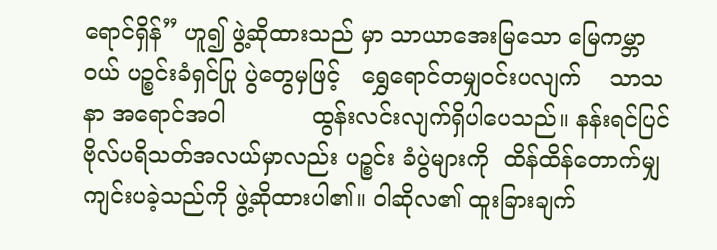ရောင်ရှိန်” ဟူ၍ ဖွဲ့ဆိုထားသည် မှာ သာယာအေးမြသော မြေကမ္ဘာဝယ် ပဉ္စင်းခံရှင်ပြု ပွဲတွေမှဖြင့်   ရွှေရောင်တမျှဝင်းပလျက်    သာသနာ အရောင်အဝါ            ထွန်းလင်းလျက်ရှိပါပေသည်။ နန်းရင်ပြင် ဗိုလ်ပရိသတ်အလယ်မှာလည်း ပဉ္စင်း ခံပွဲများကို  ထိန်ထိန်တောက်မျှ  ကျင်းပခဲ့သည်ကို ဖွဲ့ဆိုထားပါ၏။ ဝါဆိုလ၏ ထူးခြားချက်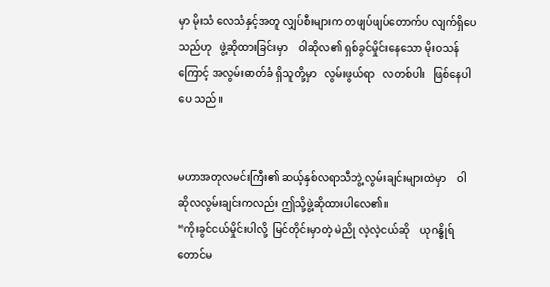မှာ မိုးသံ လေသံနှင့်အတူ လျှပ်စီးများက တဖျပ်ဖျပ်တောက်ပ လျက်ရှိပေသည်ဟု   ဖွဲ့ဆိုထားခြင်းမှာ    ဝါဆိုလ၏ ရှစ်ခွင်မှိုင်းနေသော မိုးဝသန်ကြောင့် အလွမ်းဓာတ်ခံ ရှိသူတို့မှာ   လွမ်းဖွယ်ရာ   လတစ်ပါး   ဖြစ်နေပါပေ သည်။


မဟာအတုလမင်းကြီး၏ ဆယ့်နှစ်လရာသီဘွဲ့ လွမ်းချင်းများထဲမှာ    ဝါဆိုလလွမ်းချင်းကလည်း ဤသို့ဖွဲ့ဆိုထားပါလေ၏။
“ကိုးခွင်ငယ်မှိုင်းပါလို့  မြင်တိုင်းမှာတဲ့ မဲညို လဲ့လဲ့ငယ်ဆို    ယုဂန္ဓိုရ်တောင်မ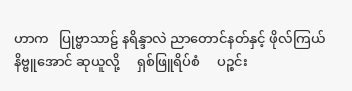ဟာက   ပြုဗ္ဗာသာဠ် နရိန္ဒာလဲ ညာတောင်နတ်နှင့် ဖိုလ်ကြယ် နိဗ္ဗူအောင် ဆုယူလို့     ရှစ်ဖြူရိပ်စံ     ပဉ္စင်း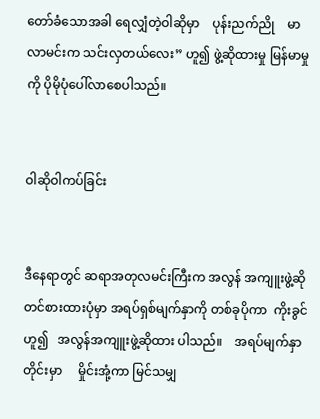တော်ခံသောအခါ ရေလျှံတဲ့ဝါဆိုမှာ    ပုန်းညက်ညို    မာလာမင်းက သင်းလှတယ်လေး” ဟူ၍ ဖွဲ့ဆိုထားမှု မြန်မာမှုကို ပိုမိုပုံပေါ်လာစေပါသည်။


ဝါဆိုဝါကပ်ခြင်း


ဒီနေရာတွင် ဆရာအတုလမင်းကြီးက အလွန် အကျူးဖွဲ့ဆိုတင်စားထားပုံမှာ အရပ်ရှစ်မျက်နှာကို တစ်ခုပိုကာ  ကိုးခွင်ဟူ၍   အလွန်အကျူးဖွဲ့ဆိုထား ပါသည်။    အရပ်မျက်နှာတိုင်းမှာ     မှိုင်းအုံ့ကာ မြင်သမျှ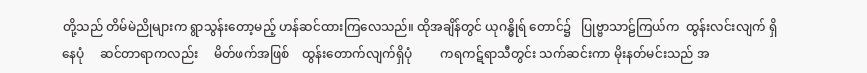တို့သည် တိမ်မဲညိုများက ရွာသွန်းတော့မည့် ဟန်ဆင်ထားကြလေသည်။ ထိုအချိန်တွင် ယုဂန္ဓိုရ် တောင်၌   ပြုဗ္ဗာသာဠ်ကြယ်က  ထွန်းလင်းလျက် ရှိနေပုံ     ဆင်တာရာကလည်း     မိတ်ဖက်အဖြစ်    ထွန်းတောက်လျက်ရှိပုံ         ကရကဋ်ရာသီတွင်း သက်ဆင်းကာ မိုးနတ်မင်းသည် အ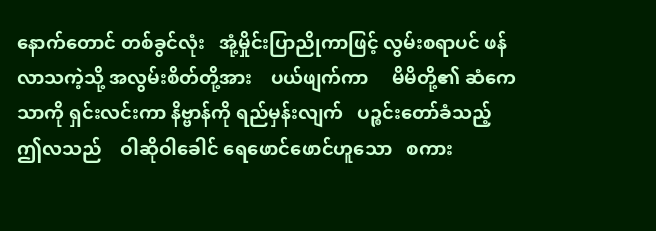နောက်တောင် တစ်ခွင်လုံး   အုံ့မှိုင်းပြာညိုကာဖြင့် လွမ်းစရာပင် ဖန်လာသကဲ့သို့ အလွမ်းစိတ်တို့အား    ပယ်ဖျက်ကာ     မိမိတို့၏ ဆံကေသာကို ရှင်းလင်းကာ နိဗ္ဗာန်ကို ရည်မှန်းလျက်   ပဉ္စင်းတော်ခံသည့်    ဤလသည်    ဝါဆိုဝါခေါင် ရေဖောင်ဖောင်ဟူသော   စကား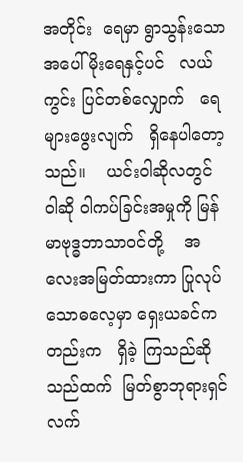အတိုင်း  ရေမှာ ရွာသွန်းသော အပေါ်မိုးရေနှင့်ပင်   လယ်ကွင်း ပြင်တစ်လျှောက်   ရေများဖွေးလျက်   ရှိနေပါတော့ သည်။    ယင်းဝါဆိုလတွင်     ဝါဆို ဝါကပ်ခြင်းအမှုကို မြန်မာဗုဒ္ဓဘာသာဝင်တို့    အလေးအမြတ်ထားကာ ပြုလုပ်သောဓလေ့မှာ ရှေးယခင်ကတည်းက   ရှိခဲ့ ကြသည်ဆိုသည်ထက်  မြတ်စွာဘုရားရှင်လက်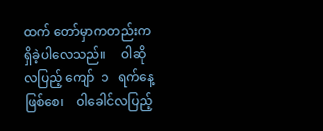ထက် တော်မှာကတည်းက ရှိခဲ့ပါလေသည်။     ဝါဆိုလပြည့် ကျော်  ၁   ရက်နေ့ဖြစ်စေ၊    ဝါခေါင်လပြည့်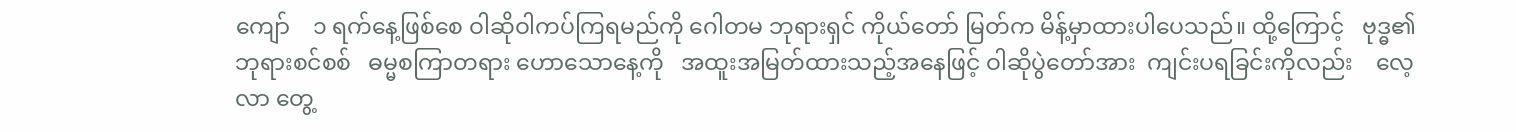ကျော်    ၁ ရက်နေ့ဖြစ်စေ ဝါဆိုဝါကပ်ကြရမည်ကို ဂေါတမ ဘုရားရှင် ကိုယ်တော် မြတ်က မိန့်မှာထားပါပေသည်။ ထို့ကြောင့်   ဗုဒ္ဓ၏ဘုရားစင်စစ်   ဓမ္မစကြာတရား ဟောသောနေ့ကို   အထူးအမြတ်ထားသည့်အနေဖြင့် ဝါဆိုပွဲတော်အား  ကျင်းပရခြင်းကိုလည်း    လေ့လာ တွေ့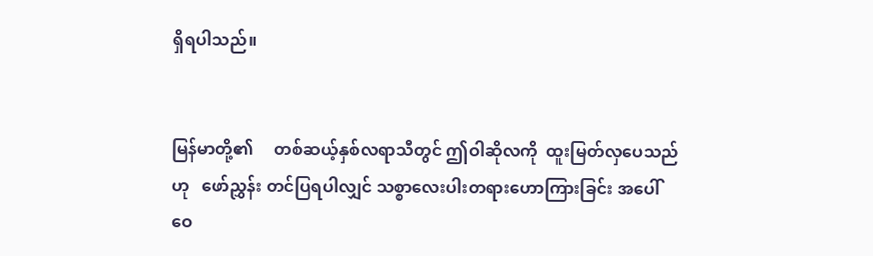ရှိရပါသည်။


မြန်မာတို့၏     တစ်ဆယ့်နှစ်လရာသီတွင် ဤဝါဆိုလကို  ထူးမြတ်လှပေသည်ဟု   ဖော်ညွှန်း တင်ပြရပါလျှင် သစ္စာလေးပါးတရားဟောကြားခြင်း အပေါ်   ဝေ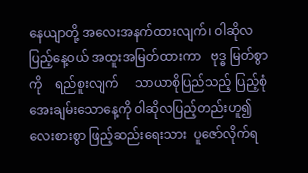နေယျာတို့ အလေးအနက်ထားလျက်၊ ဝါဆိုလပြည့်နေ့ဝယ် အထူးအမြတ်ထားကာ   ဗုဒ္ဓ မြတ်စွာကို    ရည်စူးလျက်     သာယာစိုပြည်သည့် ပြည့်စုံအေးချမ်းသောနေ့ကို ဝါဆိုလပြည့်တည်းဟူ၍ လေးစားစွာ ဖြည့်ဆည်းရေးသား  ပူဇော်လိုက်ရ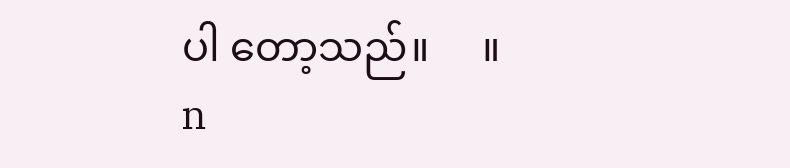ပါ တော့သည်။     ။
n